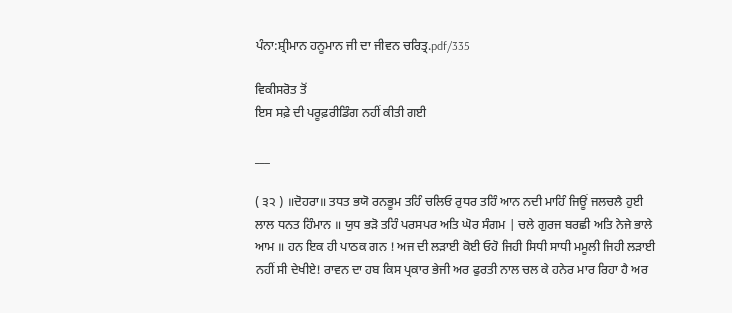ਪੰਨਾ:ਸ਼੍ਰੀਮਾਨ ਹਨੂਮਾਨ ਜੀ ਦਾ ਜੀਵਨ ਚਰਿਤ੍ਰ.pdf/335

ਵਿਕੀਸਰੋਤ ਤੋਂ
ਇਸ ਸਫ਼ੇ ਦੀ ਪਰੂਫ਼ਰੀਡਿੰਗ ਨਹੀਂ ਕੀਤੀ ਗਈ

___

( ੩੨ ) ॥ਦੋਹਰਾ॥ ਤਧਤ ਭਯੋ ਰਨਭੂਮ ਤਹਿੰ ਚਲਿਓ ਰੁਧਰ ਤਹਿੰ ਆਨ ਨਦੀ ਮਾਹਿੰ ਜਿਊਂ ਜਲਚਲੈ ਹੁਈ ਲਾਲ ਧਨਤ ਹਿੰਮਾਨ ॥ ਯੁਧ ਭੜੋ ਤਹਿੰ ਪਰਸਪਰ ਅਤਿ ਘੋਰ ਸੰਗਮ | ਚਲੇ ਗੁਰਜ ਬਰਛੀ ਅਤਿ ਨੇਜੇ ਭਾਲੇ ਆਮ ॥ ਹਨ ਇਕ ਹੀ ਪਾਠਕ ਗਨ ! ਅਜ ਦੀ ਲੜਾਈ ਕੋਈ ਓਹੋ ਜਿਹੀ ਸਿਧੀ ਸਾਧੀ ਮਮੂਲੀ ਜਿਹੀ ਲੜਾਈ ਨਹੀਂ ਸੀ ਦੇਖੀਏ! ਰਾਵਨ ਦਾ ਹਬ ਕਿਸ ਪ੍ਰਕਾਰ ਭੇਜੀ ਅਰ ਫੁਰਤੀ ਨਾਲ ਚਲ ਕੇ ਹਨੇਰ ਮਾਰ ਰਿਹਾ ਹੈ ਅਰ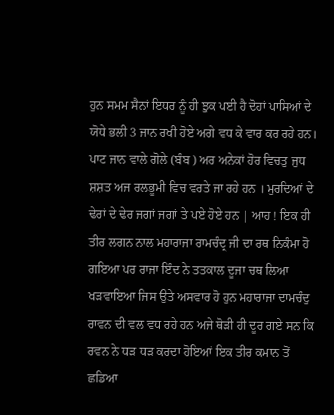ਹੁਨ ਸਮਮ ਸੈਨਾਂ ਇਧਰ ਨੂੰ ਹੀ ਝੁਕ ਪਈ ਹੈ ਦੋਹਾਂ ਪਾਸਿਆਂ ਦੇ ਯੋਧੇ ਭਲੀ 3 ਜਾਨ ਰਖੀ ਹੋਏ ਅਗੇ ਵਧ ਕੇ ਵਾਰ ਕਰ ਰਹੇ ਹਨ। ਪਾਟ ਜਾਨ ਵਾਲੇ ਗੋਲੇ (ਬੰਬ ) ਅਰ ਅਨੇਕਾਂ ਹੋਰ ਵਿਚਤੁ ਜੁਧ ਸ਼ਸ਼ਤ ਅਜ ਰਲਭੂਮੀ ਵਿਚ ਵਰਤੇ ਜਾ ਰਹੇ ਹਨ । ਮੁਰਦਿਆਂ ਦੇ ਢੇਰਾਂ ਦੇ ਢੇਰ ਜਗਾਂ ਜਗਾਂ ਤੇ ਪਏ ਹੋਏ ਹਨ | ਆਹ ! ਇਕ ਹੀ ਤੀਰ ਲਗਨ ਨਾਲ ਮਹਾਰਾਜਾ ਰਾਮਚੰਦ੍ਰ ਜੀ ਦਾ ਰਥ ਨਿਕੰਮਾ ਹੋ ਗਇਆ ਪਰ ਰਾਜਾ ਇੰਦ ਨੇ ਤਤਕਾਲ ਦੂਜਾ ਚਥ ਲਿਆ ਖੜਵਾਇਆ ਜਿਸ ਉਤੇ ਅਸਵਾਰ ਹੋ ਹੁਨ ਮਹਾਰਾਜਾ ਦਾਮਚੰਦੁ ਰਾਵਨ ਦੀ ਵਲ ਵਧ ਰਹੇ ਹਨ ਅਜੇ ਥੋੜੀ ਹੀ ਦੂਰ ਗਏ ਸਨ ਕਿ ਰਵਨ ਨੇ ਧੜ ਧੜ ਕਰਦਾ ਹੋਇਆਂ ਇਕ ਤੀਰ ਕਮਾਨ ਤੋਂ ਛਡਿਆ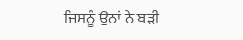ਜਿਸਨੂੰ ਉਨਾਂ ਨੇ ਬੜੀ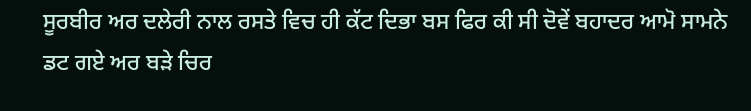ਸੂਰਬੀਰ ਅਰ ਦਲੇਰੀ ਨਾਲ ਰਸਤੇ ਵਿਚ ਹੀ ਕੱਟ ਦਿਭਾ ਬਸ ਫਿਰ ਕੀ ਸੀ ਦੋਵੇਂ ਬਹਾਦਰ ਆਮੋ ਸਾਮਨੇ ਡਟ ਗਏ ਅਰ ਬੜੇ ਚਿਰ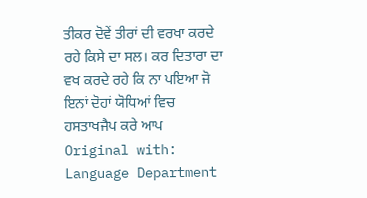ਤੀਕਰ ਦੋਵੇਂ ਤੀਰਾਂ ਦੀ ਵਰਖਾ ਕਰਦੇ ਰਹੇ ਕਿਸੇ ਦਾ ਸਲ। ਕਰ ਦਿਤਾਰਾ ਦਾ ਵਖ ਕਰਦੇ ਰਹੇ ਕਿ ਨਾ ਪਇਆ ਜੋ ਇਨਾਂ ਦੋਹਾਂ ਯੋਧਿਆਂ ਵਿਚ ਹਸਤਾਖਜੈਪ ਕਰੇ ਆਪ Original with: Language Department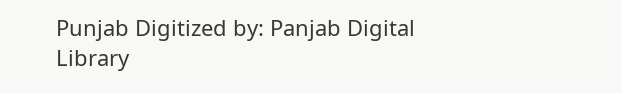Punjab Digitized by: Panjab Digital Library